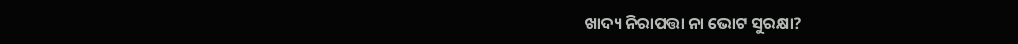ଖାଦ୍ୟ ନିରାପତ୍ତା ନା ଭୋଟ ସୁରକ୍ଷା?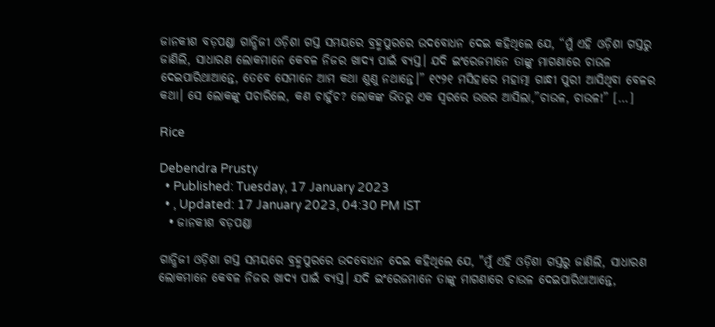ଜାନକୀଶ ବଡ଼ପଣ୍ଡା ଗାନ୍ଧିଜୀ ଓଡ଼ିଶା ଗସ୍ତ ସମୟରେ ବ୍ରହ୍ମପୁରରେ ଉଦବୋଧନ ଦେଇ କହିଥିଲେ ଯେ, “ମୁଁ ଏହି ଓଡ଼ିଶା ଗସ୍ତରୁ ଜାଣିଲି, ସାଧାରଣ ଲୋକମାନେ କେବଳ ନିଜର ଖାଦ୍ୟ ପାଇଁ ବ୍ୟସ୍ତ। ଯଦି ଇଂରେଜମାନେ ତାଙ୍କୁ ମାଗଣାରେ ଚାଉଳ ଦେଇପାରିଥାଆନ୍ତେ, ତେବେ ସେମାନେ ଆମ କଥା ଶୁଣୁ ନଥାନ୍ତେ।” ୧୯୨୧ ମସିହାରେ ମହାତ୍ମା ଗାନ୍ଧୀ ପୁରୀ ଆସିଥିବା ବେଳର କଥା। ସେ ଲୋକଙ୍କୁ ପଚାରିଲେ, କଣ ଚାହୁଁଚ? ଲୋକଙ୍କ ଭିତରୁ ଏକ ସ୍ୱରରେ ଉତ୍ତର ଆସିଲା,”ଚାଉଳ, ଚାଉଳ!” […]

Rice

Debendra Prusty
  • Published: Tuesday, 17 January 2023
  • , Updated: 17 January 2023, 04:30 PM IST
  • ଜାନକୀଶ ବଡ଼ପଣ୍ଡା

ଗାନ୍ଧିଜୀ ଓଡ଼ିଶା ଗସ୍ତ ସମୟରେ ବ୍ରହ୍ମପୁରରେ ଉଦବୋଧନ ଦେଇ କହିଥିଲେ ଯେ, "ମୁଁ ଏହି ଓଡ଼ିଶା ଗସ୍ତରୁ ଜାଣିଲି, ସାଧାରଣ ଲୋକମାନେ କେବଳ ନିଜର ଖାଦ୍ୟ ପାଇଁ ବ୍ୟସ୍ତ। ଯଦି ଇଂରେଜମାନେ ତାଙ୍କୁ ମାଗଣାରେ ଚାଉଳ ଦେଇପାରିଥାଆନ୍ତେ,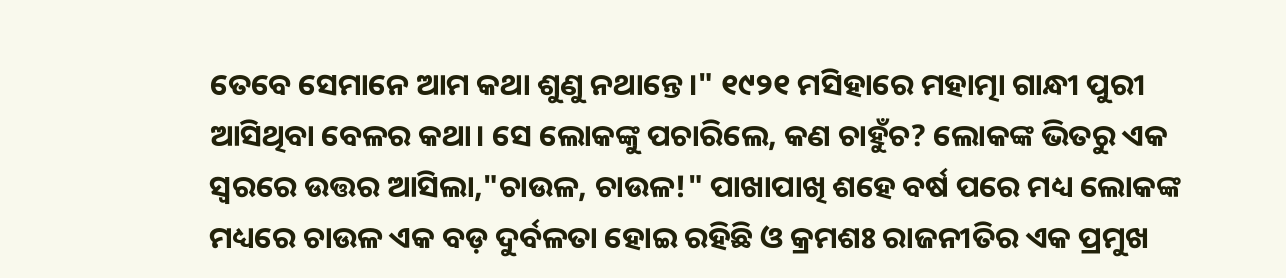ତେବେ ସେମାନେ ଆମ କଥା ଶୁଣୁ ନଥାନ୍ତେ।" ୧୯୨୧ ମସିହାରେ ମହାତ୍ମା ଗାନ୍ଧୀ ପୁରୀ ଆସିଥିବା ବେଳର କଥା। ସେ ଲୋକଙ୍କୁ ପଚାରିଲେ, କଣ ଚାହୁଁଚ? ଲୋକଙ୍କ ଭିତରୁ ଏକ ସ୍ୱରରେ ଉତ୍ତର ଆସିଲା,"ଚାଉଳ, ଚାଉଳ!" ପାଖାପାଖି ଶହେ ବର୍ଷ ପରେ ମଧ୍ୟ ଲୋକଙ୍କ ମଧ୍ୟରେ ଚାଉଳ ଏକ ବଡ଼ ଦୁର୍ବଳତା ହୋଇ ରହିଛି ଓ କ୍ରମଶଃ ରାଜନୀତିର ଏକ ପ୍ରମୁଖ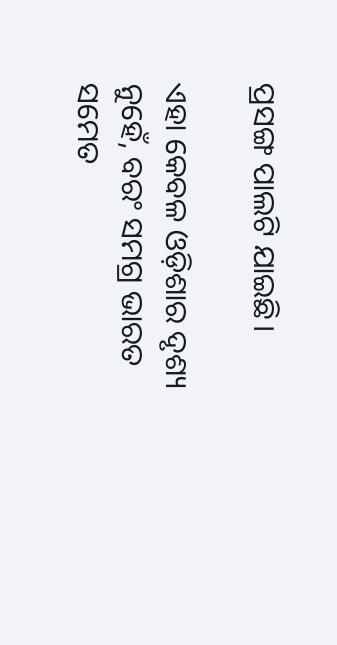ପ୍ରସଙ୍ଗ ପାଲଟି ଯାଇଛି।

ଏହା କେବଳ ଓଡ଼ିଶାର ଦୃଶ୍ୟ ନୁହେଁ, ବରଂ ସମଗ୍ର ଭାରତ ସମେତ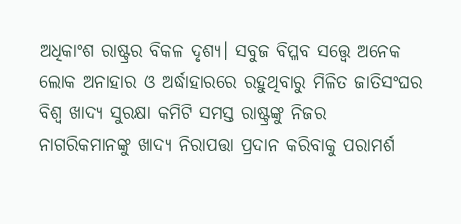ଅଧିକାଂଶ ରାଷ୍ଟ୍ରର ବିକଳ ଦୃଶ୍ୟ। ସବୁଜ ବିପ୍ଳବ ସତ୍ତ୍ୱେ ଅନେକ ଲୋକ ଅନାହାର ଓ ଅର୍ଦ୍ଧାହାରରେ ରହୁଥିବାରୁ ମିଳିତ ଜାତିସଂଘର ବିଶ୍ୱ ଖାଦ୍ୟ ସୁରକ୍ଷା କମିଟି ସମସ୍ତ ରାଷ୍ଟ୍ରଙ୍କୁ ନିଜର ନାଗରିକମାନଙ୍କୁ ଖାଦ୍ୟ ନିରାପତ୍ତା ପ୍ରଦାନ କରିବାକୁ ପରାମର୍ଶ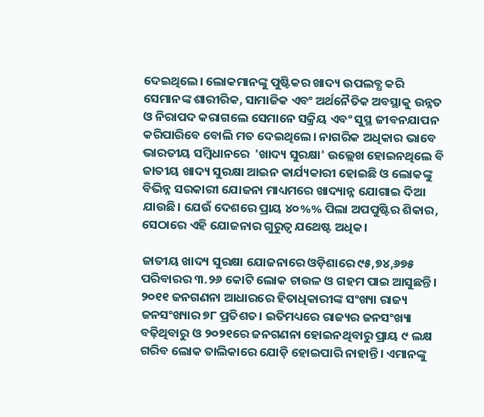ଦେଇଥିଲେ। ଲୋକମାନଙ୍କୁ ପୁଷ୍ଟିକର ଖାଦ୍ୟ ଉପଲବ୍ଧ କରି ସେମାନଙ୍କ ଶାରୀରିକ, ସାମାଜିକ ଏବଂ ଅର୍ଥନୈତିକ ଅବସ୍ଥାକୁ ଉନ୍ନତ ଓ ନିରାପଦ କରାଗଲେ ସେମାନେ ସକ୍ରିୟ ଏବଂ ସୁସ୍ଥ ଜୀବନଯାପନ କରିପାରିବେ ବୋଲି ମତ ଦେଇଥିଲେ। ନାଗରିକ ଅଧିକାର ଭାବେ ଭାରତୀୟ ସମ୍ବିଧାନରେ  'ଖାଦ୍ୟ ସୁରକ୍ଷା' ଉଲ୍ଲେଖ ହୋଇନଥିଲେ ବି ଜାତୀୟ ଖାଦ୍ୟ ସୁରକ୍ଷା ଆଇନ କାର୍ଯ୍ୟକାରୀ ହୋଇଛି ଓ ଲୋକଙ୍କୁ ବିଭିନ୍ନ ସରକାରୀ ଯୋଜନା ମାଧ୍ୟମରେ ଖାଦ୍ୟାନ୍ନ ଯୋଗାଇ ଦିଆ ଯାଉଛି। ଯେଉଁ ଦେଶରେ ପ୍ରାୟ ୪୦%% ପିଲା ଅପପୁଷ୍ଟିର ଶିକାର, ସେଠାରେ ଏହି ଯୋଜନାର ଗୁରୁତ୍ୱ ଯଥେଷ୍ଟ ଅଧିକ।

ଜାତୀୟ ଖାଦ୍ୟ ସୁରକ୍ଷା ଯୋଜନାରେ ଓଡ଼ିଶାରେ ୯୫,୭୪,୬୭୫ ପରିବାରର ୩.୨୬ କୋଟି ଲୋକ ଚାଉଳ ଓ ଗହମ ପାଇ ଆସୁଛନ୍ତି। ୨୦୧୧ ଜନଗଣନା ଆଧାରରେ ହିତାଧିକାରୀଙ୍କ ସଂଖ୍ୟା ରାଜ୍ୟ ଜନସଂଖ୍ୟାର ୭୮ ପ୍ରତିଶତ। ଇତିମଧ୍ୟରେ ରାଜ୍ୟର ଜନସଂଖ୍ୟା ବଢ଼ିଥିବାରୁ ଓ ୨୦୨୧ରେ ଜନଗଣନା ହୋଇନଥିବାରୁ ପ୍ରାୟ ୯ ଲକ୍ଷ ଗରିବ ଲୋକ ତାଲିକାରେ ଯୋଡ଼ି ହୋଇପାରି ନାହାନ୍ତି। ଏମାନଙ୍କୁ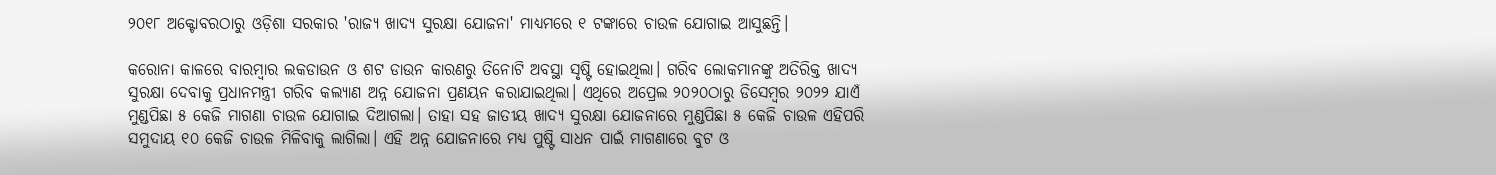୨୦୧୮ ଅକ୍ଟୋବରଠାରୁ ଓଡ଼ିଶା ସରକାର 'ରାଜ୍ୟ ଖାଦ୍ୟ ସୁରକ୍ଷା ଯୋଜନା' ମାଧ୍ୟମରେ ୧ ଟଙ୍କାରେ ଚାଉଳ ଯୋଗାଇ ଆସୁଛନ୍ତି।

କରୋନା କାଳରେ ବାରମ୍ବାର ଲକଡାଉନ ଓ ଶଟ ଡାଉନ କାରଣରୁ ତିନୋଟି ଅବସ୍ଥା ସୃଷ୍ଟି ହୋଇଥିଲା। ଗରିବ ଲୋକମାନଙ୍କୁ ଅତିରିକ୍ତ ଖାଦ୍ୟ ସୁରକ୍ଷା ଦେବାକୁ ପ୍ରଧାନମନ୍ତ୍ରୀ ଗରିବ କଲ୍ୟାଣ ଅନ୍ନ ଯୋଜନା ପ୍ରଣୟନ କରାଯାଇଥିଲା। ଏଥିରେ ଅପ୍ରେଲ ୨୦୨୦ଠାରୁ ଡିସେମ୍ବର ୨୦୨୨ ଯାଏଁ ମୁଣ୍ଡପିଛା ୫ କେଜି ମାଗଣା ଚାଉଳ ଯୋଗାଇ ଦିଆଗଲା। ତାହା ସହ ଜାତୀୟ ଖାଦ୍ୟ ସୁରକ୍ଷା ଯୋଜନାରେ ମୁଣ୍ଡପିଛା ୫ କେଜି ଚାଉଳ ଏହିପରି ସମୁଦାୟ ୧୦ କେଜି ଚାଉଳ ମିଳିବାକୁ ଲାଗିଲା। ଏହି ଅନ୍ନ ଯୋଜନାରେ ମଧ୍ୟ ପୁଷ୍ଟି ସାଧନ ପାଇଁ ମାଗଣାରେ ବୁଟ ଓ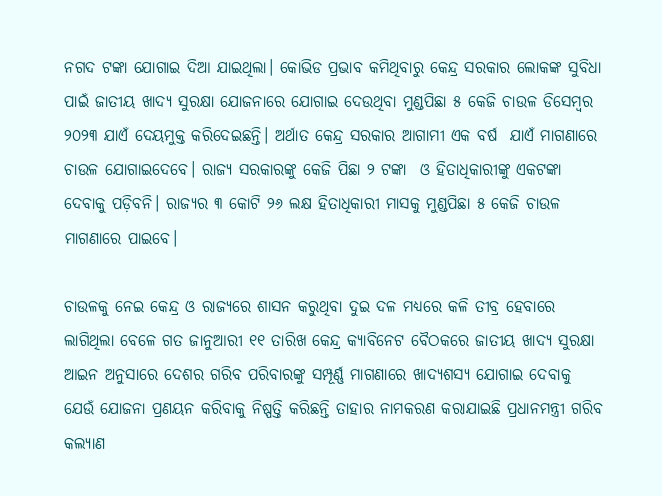ନଗଦ ଟଙ୍କା ଯୋଗାଇ ଦିଆ ଯାଇଥିଲା। କୋଭିଡ ପ୍ରଭାବ କମିଥିବାରୁ କେନ୍ଦ୍ର ସରକାର ଲୋକଙ୍କ ସୁବିଧା ପାଇଁ ଜାତୀୟ ଖାଦ୍ୟ ସୁରକ୍ଷା ଯୋଜନାରେ ଯୋଗାଇ ଦେଉଥିବା ମୁଣ୍ଡପିଛା ୫ କେଜି ଚାଉଳ ଡିସେମ୍ବର ୨୦୨୩ ଯାଏଁ ଦେୟମୁକ୍ତ କରିଦେଇଛନ୍ତି। ଅର୍ଥାତ କେନ୍ଦ୍ର ସରକାର ଆଗାମୀ ଏକ ବର୍ଷ  ଯାଏଁ ମାଗଣାରେ ଚାଉଳ ଯୋଗାଇଦେବେ। ରାଜ୍ୟ ସରକାରଙ୍କୁ କେଜି ପିଛା ୨ ଟଙ୍କା  ଓ ହିତାଧିକାରୀଙ୍କୁ ଏକଟଙ୍କା ଦେବାକୁ ପଡ଼ିବନି। ରାଜ୍ୟର ୩ କୋଟି ୨୬ ଲକ୍ଷ ହିତାଧିକାରୀ ମାସକୁ ମୁଣ୍ଡପିଛା ୫ କେଜି ଚାଉଳ ମାଗଣାରେ ପାଇବେ।

ଚାଉଳକୁ ନେଇ କେନ୍ଦ୍ର ଓ ରାଜ୍ୟରେ ଶାସନ କରୁଥିବା ଦୁଇ ଦଳ ମଧ୍ୟରେ କଳି ତୀବ୍ର ହେବାରେ ଲାଗିଥିଲା ବେଳେ ଗତ ଜାନୁଆରୀ ୧୧ ତାରିଖ କେନ୍ଦ୍ର କ୍ୟାବିନେଟ ବୈଠକରେ ଜାତୀୟ ଖାଦ୍ୟ ସୁରକ୍ଷା ଆଇନ ଅନୁସାରେ ଦେଶର ଗରିବ ପରିବାରଙ୍କୁ ସମ୍ପୂର୍ଣ୍ଣ ମାଗଣାରେ ଖାଦ୍ୟଶସ୍ୟ ଯୋଗାଇ ଦେବାକୁ ଯେଉଁ ଯୋଜନା ପ୍ରଣୟନ କରିବାକୁ ନିଷ୍ପତ୍ତି କରିଛନ୍ତି ତାହାର ନାମକରଣ କରାଯାଇଛି ପ୍ରଧାନମନ୍ତ୍ରୀ ଗରିବ କଲ୍ୟାଣ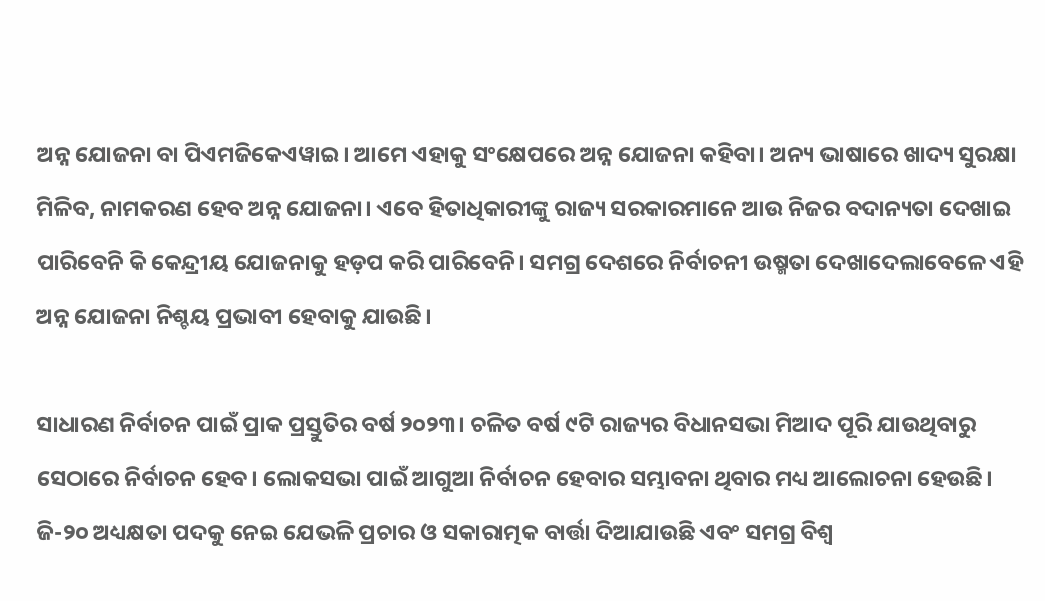ଅନ୍ନ ଯୋଜନା ବା ପିଏମଜିକେଏୱାଇ। ଆମେ ଏହାକୁ ସଂକ୍ଷେପରେ ଅନ୍ନ ଯୋଜନା କହିବା। ଅନ୍ୟ ଭାଷାରେ ଖାଦ୍ୟ ସୁରକ୍ଷା ମିଳିବ, ନାମକରଣ ହେବ ଅନ୍ନ ଯୋଜନା। ଏବେ ହିତାଧିକାରୀଙ୍କୁ ରାଜ୍ୟ ସରକାରମାନେ ଆଉ ନିଜର ବଦାନ୍ୟତା ଦେଖାଇ ପାରିବେନି କି କେନ୍ଦ୍ରୀୟ ଯୋଜନାକୁ ହଡ଼ପ କରି ପାରିବେନି। ସମଗ୍ର ଦେଶରେ ନିର୍ବାଚନୀ ଉଷ୍ମତା ଦେଖାଦେଲାବେଳେ ଏହି ଅନ୍ନ ଯୋଜନା ନିଶ୍ଚୟ ପ୍ରଭାବୀ ହେବାକୁ ଯାଉଛି।

ସାଧାରଣ ନିର୍ବାଚନ ପାଇଁ ପ୍ରାକ ପ୍ରସ୍ତୁତିର ବର୍ଷ ୨୦୨୩। ଚଳିତ ବର୍ଷ ୯ଟି ରାଜ୍ୟର ବିଧାନସଭା ମିଆଦ ପୂରି ଯାଉଥିବାରୁ ସେଠାରେ ନିର୍ବାଚନ ହେବ। ଲୋକସଭା ପାଇଁ ଆଗୁଆ ନିର୍ବାଚନ ହେବାର ସମ୍ଭାବନା ଥିବାର ମଧ୍ୟ ଆଲୋଚନା ହେଉଛି। ଜି-୨୦ ଅଧ୍ୟକ୍ଷତା ପଦକୁ ନେଇ ଯେଭଳି ପ୍ରଚାର ଓ ସକାରାତ୍ମକ ବାର୍ତ୍ତା ଦିଆଯାଉଛି ଏବଂ ସମଗ୍ର ବିଶ୍ୱ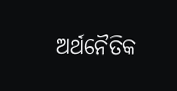ଅର୍ଥନୈତିକ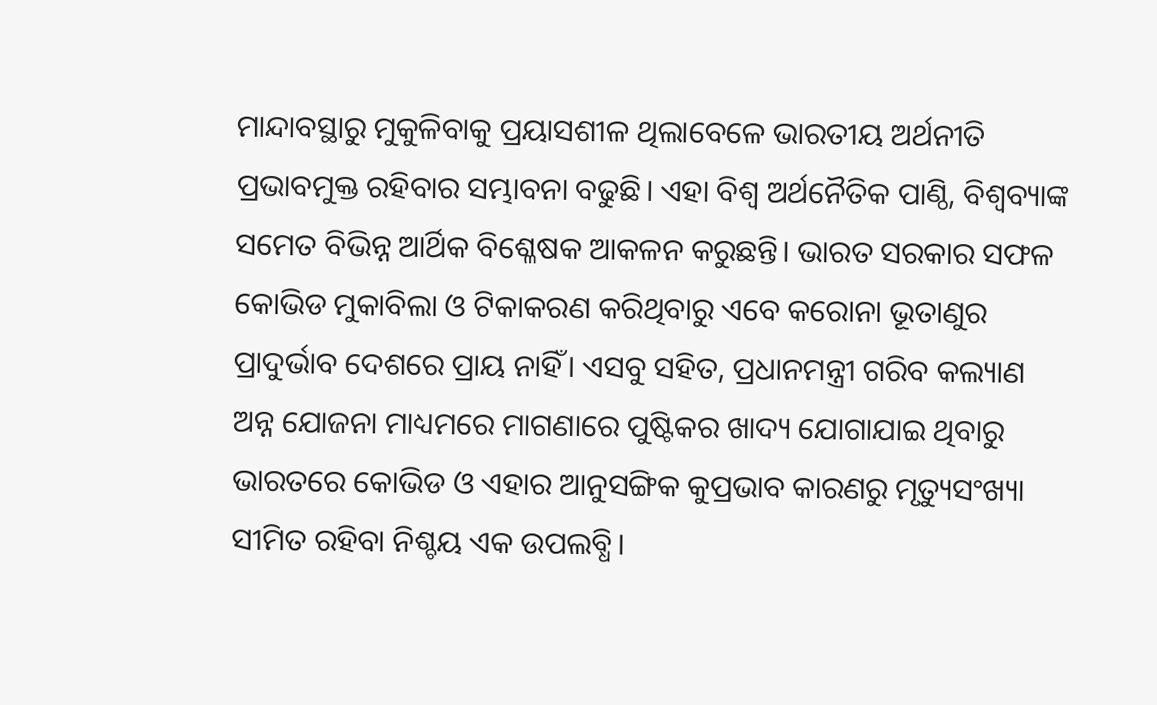ମାନ୍ଦାବସ୍ଥାରୁ ମୁକୁଳିବାକୁ ପ୍ରୟାସଶୀଳ ଥିଲାବେଳେ ଭାରତୀୟ ଅର୍ଥନୀତି ପ୍ରଭାବମୁକ୍ତ ରହିବାର ସମ୍ଭାବନା ବଢୁଛି। ଏହା ବିଶ୍ୱ ଅର୍ଥନୈତିକ ପାଣ୍ଠି, ବିଶ୍ୱବ୍ୟାଙ୍କ ସମେତ ବିଭିନ୍ନ ଆର୍ଥିକ ବିଶ୍ଳେଷକ ଆକଳନ କରୁଛନ୍ତି। ଭାରତ ସରକାର ସଫଳ କୋଭିଡ ମୁକାବିଲା ଓ ଟିକାକରଣ କରିଥିବାରୁ ଏବେ କରୋନା ଭୂତାଣୁର ପ୍ରାଦୁର୍ଭାବ ଦେଶରେ ପ୍ରାୟ ନାହିଁ। ଏସବୁ ସହିତ, ପ୍ରଧାନମନ୍ତ୍ରୀ ଗରିବ କଲ୍ୟାଣ ଅନ୍ନ ଯୋଜନା ମାଧ୍ୟମରେ ମାଗଣାରେ ପୁଷ୍ଟିକର ଖାଦ୍ୟ ଯୋଗାଯାଇ ଥିବାରୁ ଭାରତରେ କୋଭିଡ ଓ ଏହାର ଆନୁସଙ୍ଗିକ କୁପ୍ରଭାବ କାରଣରୁ ମୃତ୍ୟୁସଂଖ୍ୟା ସୀମିତ ରହିବା ନିଶ୍ଚୟ ଏକ ଉପଲବ୍ଧି।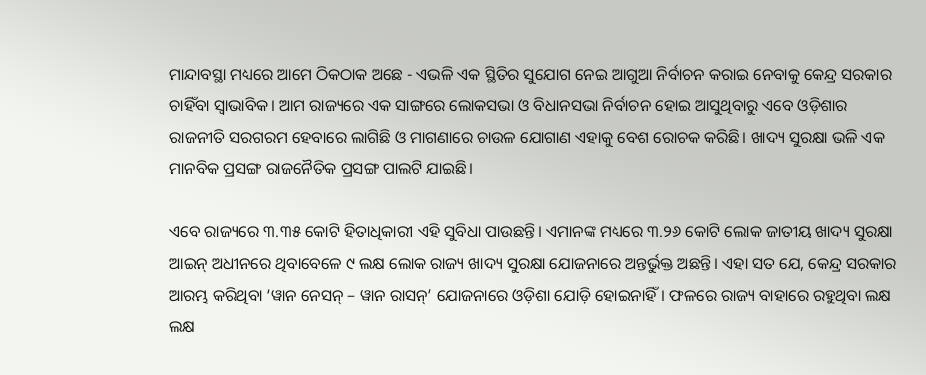ମାନ୍ଦାବସ୍ଥା ମଧ୍ୟରେ ଆମେ ଠିକଠାକ ଅଛେ - ଏଭଳି ଏକ ସ୍ଥିତିର ସୁଯୋଗ ନେଇ ଆଗୁଆ ନିର୍ବାଚନ କରାଇ ନେବାକୁ କେନ୍ଦ୍ର ସରକାର ଚାହିଁବା ସ୍ୱାଭାବିକ। ଆମ ରାଜ୍ୟରେ ଏକ ସାଙ୍ଗରେ ଲୋକସଭା ଓ ବିଧାନସଭା ନିର୍ବାଚନ ହୋଇ ଆସୁଥିବାରୁ ଏବେ ଓଡ଼ିଶାର ରାଜନୀତି ସରଗରମ ହେବାରେ ଲାଗିଛି ଓ ମାଗଣାରେ ଚାଉଳ ଯୋଗାଣ ଏହାକୁ ବେଶ ରୋଚକ କରିଛି। ଖାଦ୍ୟ ସୁରକ୍ଷା ଭଳି ଏକ ମାନବିକ ପ୍ରସଙ୍ଗ ରାଜନୈତିକ ପ୍ରସଙ୍ଗ ପାଲଟି ଯାଇଛି।

ଏବେ ରାଜ୍ୟରେ ୩.୩୫ କୋଟି ହିତାଧିକାରୀ ଏହି ସୁବିଧା ପାଉଛନ୍ତି। ଏମାନଙ୍କ ମଧ୍ୟରେ ୩.୨୬ କୋଟି ଲୋକ ଜାତୀୟ ଖାଦ୍ୟ ସୁରକ୍ଷା ଆଇନ୍‍ ଅଧୀନରେ ଥିବାବେଳେ ୯ ଲକ୍ଷ ଲୋକ ରାଜ୍ୟ ଖାଦ୍ୟ ସୁରକ୍ଷା ଯୋଜନାରେ ଅନ୍ତର୍ଭୁକ୍ତ ଅଛନ୍ତି। ଏହା ସତ ଯେ, କେନ୍ଦ୍ର ସରକାର ଆରମ୍ଭ କରିଥିବା ‘ୱାନ ନେସନ୍‌ – ୱାନ ରାସନ୍‌’ ଯୋଜନାରେ ଓଡ଼ିଶା ଯୋଡ଼ି ହୋଇନାହିଁ। ଫଳରେ ରାଜ୍ୟ ବାହାରେ ରହୁଥିବା ଲକ୍ଷ ଲକ୍ଷ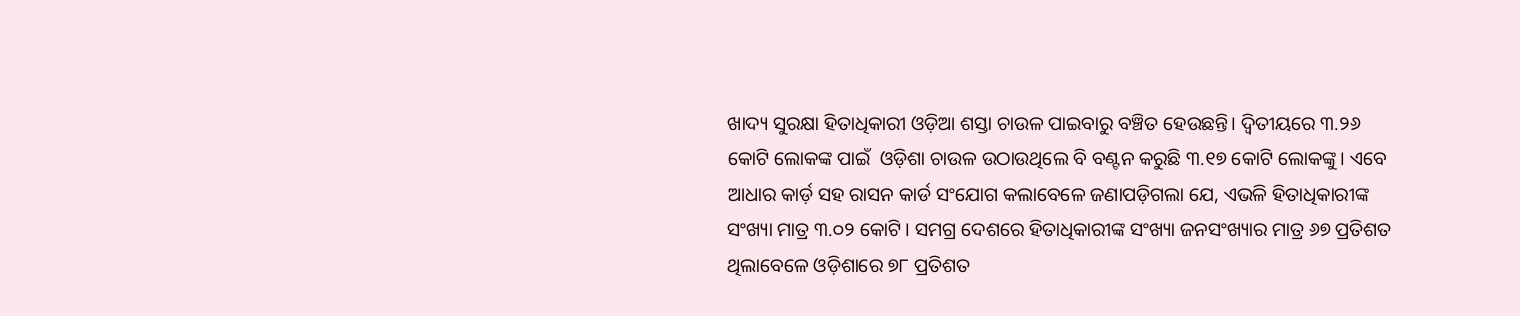ଖାଦ୍ୟ ସୁରକ୍ଷା ହିତାଧିକାରୀ ଓଡ଼ିଆ ଶସ୍ତା ଚାଉଳ ପାଇବାରୁ ବଞ୍ଚିତ ହେଉଛନ୍ତି। ଦ୍ଵିତୀୟରେ ୩.୨୬ କୋଟି ଲୋକଙ୍କ ପାଇଁ  ଓଡ଼ିଶା ଚାଉଳ ଉଠାଉଥିଲେ ବି ବଣ୍ଟନ କରୁଛି ୩.୧୭ କୋଟି ଲୋକଙ୍କୁ। ଏବେ ଆଧାର କାର୍ଡ଼ ସହ ରାସନ କାର୍ଡ ସଂଯୋଗ କଲାବେଳେ ଜଣାପଡ଼ିଗଲା ଯେ, ଏଭଳି ହିତାଧିକାରୀଙ୍କ ସଂଖ୍ୟା ମାତ୍ର ୩.୦୨ କୋଟି। ସମଗ୍ର ଦେଶରେ ହିତାଧିକାରୀଙ୍କ ସଂଖ୍ୟା ଜନସଂଖ୍ୟାର ମାତ୍ର ୬୭ ପ୍ରତିଶତ ଥିଲାବେଳେ ଓଡ଼ିଶାରେ ୭୮ ପ୍ରତିଶତ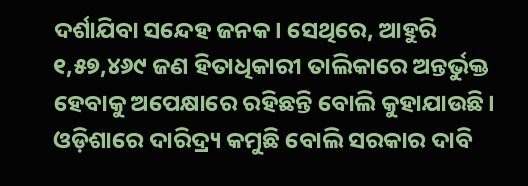ଦର୍ଶାଯିବା ସନ୍ଦେହ ଜନକ। ସେଥିରେ, ଆହୁରି ୧,୫୭,୪୬୯ ଜଣ ହିତାଧିକାରୀ ତାଲିକାରେ ଅନ୍ତର୍ଭୁକ୍ତ ହେବାକୁ ଅପେକ୍ଷାରେ ରହିଛନ୍ତି ବୋଲି କୁହାଯାଉଛି। ଓଡ଼ିଶାରେ ଦାରିଦ୍ର୍ୟ କମୁଛି ବୋଲି ସରକାର ଦାବି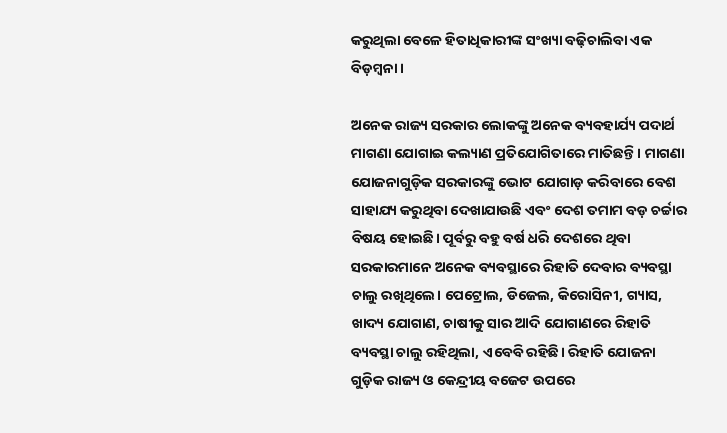କରୁଥିଲା ବେଳେ ହିତାଧିକାରୀଙ୍କ ସଂଖ୍ୟା ବଢ଼ିଚାଲିବା ଏକ ବିଡ଼ମ୍ବନା।

ଅନେକ ରାଜ୍ୟ ସରକାର ଲୋକଙ୍କୁ ଅନେକ ବ୍ୟବହାର୍ଯ୍ୟ ପଦାର୍ଥ ମାଗଣା ଯୋଗାଇ କଲ୍ୟାଣ ପ୍ରତିଯୋଗିତାରେ ମାତିଛନ୍ତି। ମାଗଣା ଯୋଜନାଗୁଡ଼ିକ ସରକାରଙ୍କୁ ଭୋଟ ଯୋଗାଡ଼ କରିବାରେ ବେଶ ସାହାଯ୍ୟ କରୁଥିବା ଦେଖାଯାଉଛି ଏବଂ ଦେଶ ତମାମ ବଡ଼ ଚର୍ଚ୍ଚାର ବିଷୟ ହୋଇଛି। ପୂର୍ବରୁ ବହୁ ବର୍ଷ ଧରି ଦେଶରେ ଥିବା ସରକାରମାନେ ଅନେକ ବ୍ୟବସ୍ଥାରେ ରିହାତି ଦେବାର ବ୍ୟବସ୍ଥା ଚାଲୁ ରଖିଥିଲେ। ପେଟ୍ରୋଲ, ଡିଜେଲ, କିରୋସିନୀ, ଗ୍ୟାସ, ଖାଦ୍ୟ ଯୋଗାଣ, ଚାଷୀକୁ ସାର ଆଦି ଯୋଗାଣରେ ରିହାତି ବ୍ୟବସ୍ଥା ଚାଲୁ ରହିଥିଲା, ଏବେବି ରହିଛି। ରିହାତି ଯୋଜନା ଗୁଡ଼ିକ ରାଜ୍ୟ ଓ କେନ୍ଦ୍ରୀୟ ବଜେଟ ଉପରେ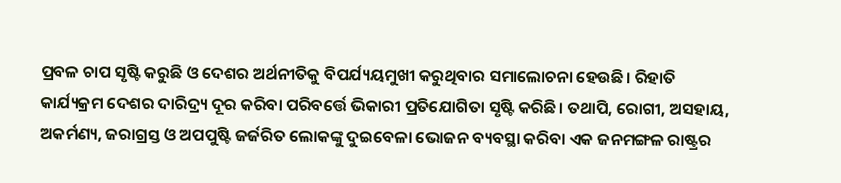ପ୍ରବଳ ଚାପ ସୃଷ୍ଟି କରୁଛି ଓ ଦେଶର ଅର୍ଥନୀତିକୁ ବିପର୍ଯ୍ୟୟମୁଖୀ କରୁଥିବାର ସମାଲୋଚନା ହେଉଛି। ରିହାତି କାର୍ଯ୍ୟକ୍ରମ ଦେଶର ଦାରିଦ୍ର୍ୟ ଦୂର କରିବା ପରିବର୍ତ୍ତେ ଭିକାରୀ ପ୍ରତିଯୋଗିତା ସୃଷ୍ଟି କରିଛି। ତଥାପି, ରୋଗୀ, ଅସହାୟ, ଅକର୍ମଣ୍ୟ, ଜରାଗ୍ରସ୍ତ ଓ ଅପପୁଷ୍ଟି ଜର୍ଜରିତ ଲୋକଙ୍କୁ ଦୁଇବେଳା ଭୋଜନ ବ୍ୟବସ୍ଥା କରିବା ଏକ ଜନମଙ୍ଗଳ ରାଷ୍ଟ୍ରର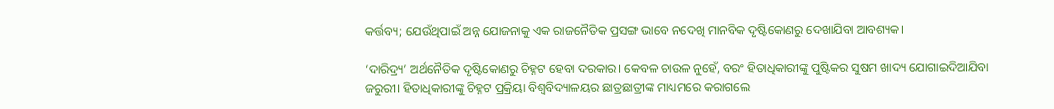କର୍ତ୍ତବ୍ୟ; ଯେଉଁଥିପାଇଁ ଅନ୍ନ ଯୋଜନାକୁ ଏକ ରାଜନୈତିକ ପ୍ରସଙ୍ଗ ଭାବେ ନଦେଖି ମାନବିକ ଦୃଷ୍ଟିକୋଣରୁ ଦେଖାଯିବା ଆବଶ୍ୟକ।

‘ଦାରିଦ୍ର୍ୟ’ ଅର୍ଥନୈତିକ ଦୃଷ୍ଟିକୋଣରୁ ଚିହ୍ନଟ ହେବା ଦରକାର। କେବଳ ଚାଉଳ ନୁହେଁ, ବରଂ ହିତାଧିକାରୀଙ୍କୁ ପୁଷ୍ଟିକର ସୁଷମ ଖାଦ୍ୟ ଯୋଗାଇଦିଆଯିବା ଜରୁରୀ। ହିତାଧିକାରୀଙ୍କୁ ଚିହ୍ନଟ ପ୍ରକ୍ରିୟା ବିଶ୍ୱବିଦ୍ୟାଳୟର ଛାତ୍ରଛାତ୍ରୀଙ୍କ ମାଧ୍ୟମରେ କରାଗଲେ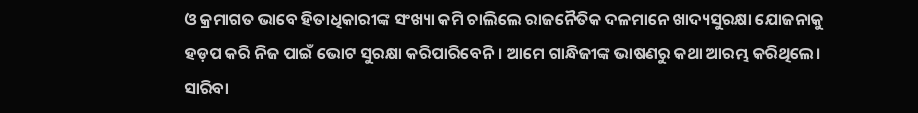ଓ କ୍ରମାଗତ ଭାବେ ହିତାଧିକାରୀଙ୍କ ସଂଖ୍ୟା କମି ଚାଲିଲେ ରାଜନୈତିକ ଦଳମାନେ ଖାଦ୍ୟସୁରକ୍ଷା ଯୋଜନାକୁ ହଡ଼ପ କରି ନିଜ ପାଇଁ ଭୋଟ ସୁରକ୍ଷା କରିପାରିବେନି। ଆମେ ଗାନ୍ଧିଜୀଙ୍କ ଭାଷଣରୁ କଥା ଆରମ୍ଭ କରିଥିଲେ। ସାରିବା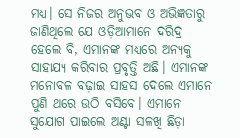ମଧ୍ୟ। ସେ ନିଜର ଅନୁଭବ ଓ ଅଭିଜ୍ଞତାରୁ ଜାଣିଥିଲେ ଯେ ଓଡ଼ିଆମାନେ ଦରିଦ୍ର ହେଲେ ବି, ଏମାନଙ୍କ ମଧ୍ୟରେ ଅନ୍ୟକୁ ସାହାଯ୍ୟ କରିବାର ପ୍ରବୃତ୍ତି ଅଛି। ଏମାନଙ୍କ ମନୋବଳ ବଢ଼ାଇ ସାହସ ଦେଲେ ଏମାନେ ପୁଣି ଥରେ ଉଠି ବସିବେ। ଏମାନେ ସୁଯୋଗ ପାଇଲେ ଅଣ୍ଟା ସଳଖି ଛିଡ଼ା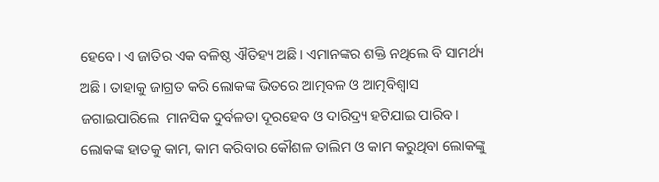ହେବେ। ଏ ଜାତିର ଏକ ବଳିଷ୍ଠ ଐତିହ୍ୟ ଅଛି। ଏମାନଙ୍କର ଶକ୍ତି ନଥିଲେ ବି ସାମର୍ଥ୍ୟ ଅଛି। ତାହାକୁ ଜାଗ୍ରତ କରି ଲୋକଙ୍କ ଭିତରେ ଆତ୍ମବଳ ଓ ଆତ୍ମବିଶ୍ୱାସ ଜଗାଇପାରିଲେ  ମାନସିକ ଦୁର୍ବଳତା ଦୂରହେବ ଓ ଦାରିଦ୍ର୍ୟ ହଟିଯାଇ ପାରିବ। ଲୋକଙ୍କ ହାତକୁ କାମ, କାମ କରିବାର କୌଶଳ ତାଲିମ ଓ କାମ କରୁଥିବା ଲୋକଙ୍କୁ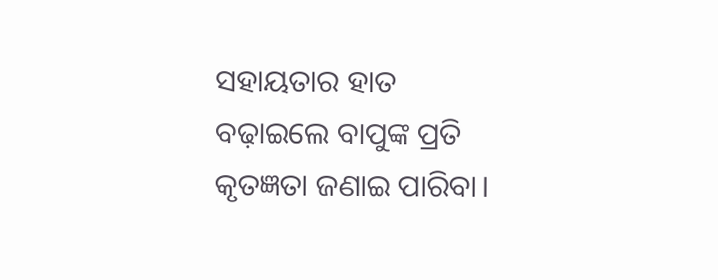ସହାୟତାର ହାତ ବଢ଼ାଇଲେ ବାପୁଙ୍କ ପ୍ରତି କୃତଜ୍ଞତା ଜଣାଇ ପାରିବା।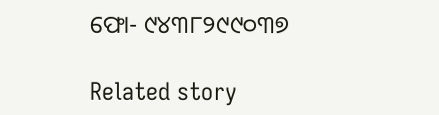ଫୋ- ୯୪୩୮୨୯୯୦୩୭

Related story